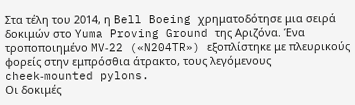Στα τέλη του 2014, η Bell Boeing χρηματοδότησε μια σειρά δοκιμών στο Yuma Proving Ground της Αριζόνα. Ένα τροποποιημένο MV‑22 («N204TR») εξοπλίστηκε με πλευρικούς φορείς στην εμπρόσθια άτρακτο, τους λεγόμενους cheek‑mounted pylons.
Οι δοκιμές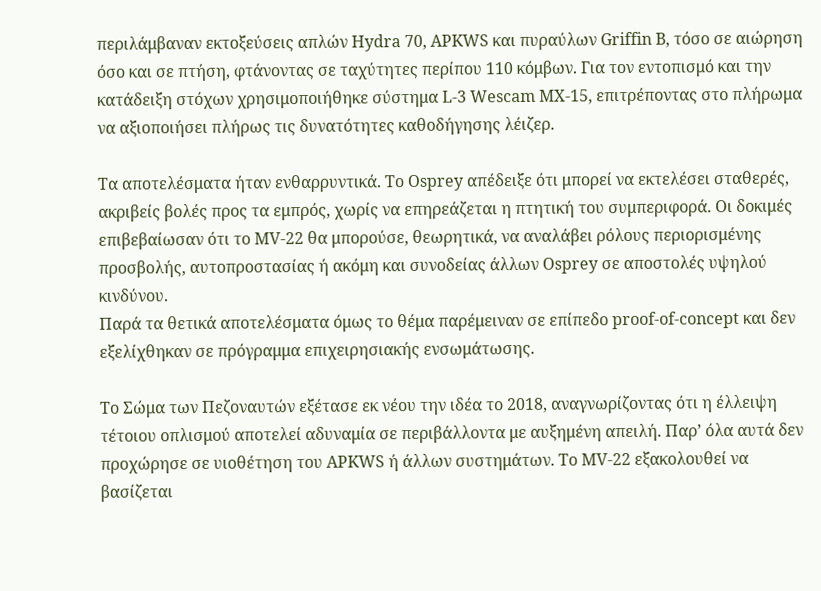περιλάμβαναν εκτοξεύσεις απλών Hydra 70, APKWS και πυραύλων Griffin B, τόσο σε αιώρηση όσο και σε πτήση, φτάνοντας σε ταχύτητες περίπου 110 κόμβων. Για τον εντοπισμό και την κατάδειξη στόχων χρησιμοποιήθηκε σύστημα L‑3 Wescam MX‑15, επιτρέποντας στο πλήρωμα να αξιοποιήσει πλήρως τις δυνατότητες καθοδήγησης λέιζερ.

Τα αποτελέσματα ήταν ενθαρρυντικά. Το Osprey απέδειξε ότι μπορεί να εκτελέσει σταθερές, ακριβείς βολές προς τα εμπρός, χωρίς να επηρεάζεται η πτητική του συμπεριφορά. Οι δοκιμές επιβεβαίωσαν ότι το MV‑22 θα μπορούσε, θεωρητικά, να αναλάβει ρόλους περιορισμένης προσβολής, αυτοπροστασίας ή ακόμη και συνοδείας άλλων Osprey σε αποστολές υψηλού κινδύνου.
Παρά τα θετικά αποτελέσματα όμως το θέμα παρέμειναν σε επίπεδο proof‑of‑concept και δεν εξελίχθηκαν σε πρόγραμμα επιχειρησιακής ενσωμάτωσης.

Το Σώμα των Πεζοναυτών εξέτασε εκ νέου την ιδέα το 2018, αναγνωρίζοντας ότι η έλλειψη τέτοιου οπλισμού αποτελεί αδυναμία σε περιβάλλοντα με αυξημένη απειλή. Παρ’ όλα αυτά δεν προχώρησε σε υιοθέτηση του APKWS ή άλλων συστημάτων. Το MV‑22 εξακολουθεί να βασίζεται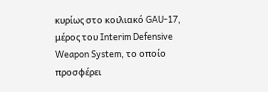κυρίως στο κοιλιακό GAU‑17, μέρος του Interim Defensive Weapon System, το οποίο προσφέρει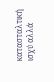κατασταλτική ισχύ αλλά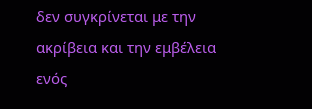δεν συγκρίνεται με την ακρίβεια και την εμβέλεια ενός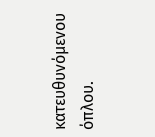κατευθυνόμενου όπλου.